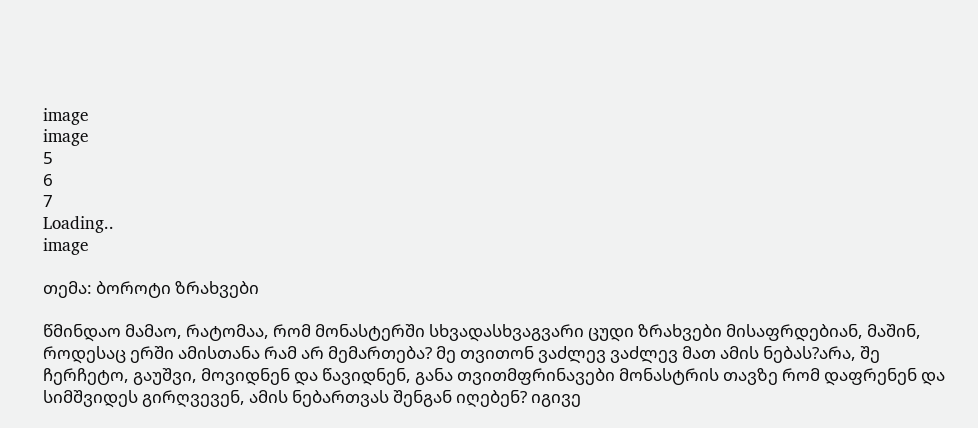image
image
5
6
7
Loading..
image

თემა: ბოროტი ზრახვები

წმინდაო მამაო, რატომაა, რომ მონასტერში სხვადასხვაგვარი ცუდი ზრახვები მისაფრდებიან, მაშინ, როდესაც ერში ამისთანა რამ არ მემართება? მე თვითონ ვაძლევ ვაძლევ მათ ამის ნებას?არა, შე ჩერჩეტო, გაუშვი, მოვიდნენ და წავიდნენ, განა თვითმფრინავები მონასტრის თავზე რომ დაფრენენ და სიმშვიდეს გირღვევენ, ამის ნებართვას შენგან იღებენ? იგივე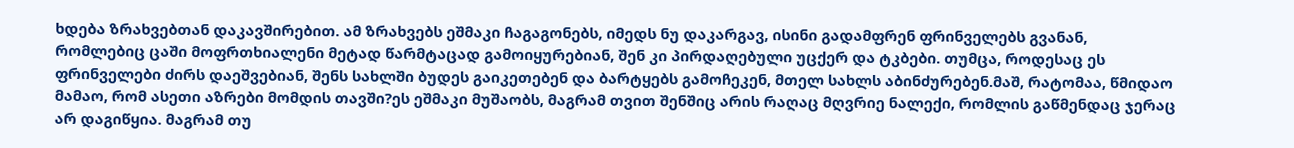ხდება ზრახვებთან დაკავშირებით. ამ ზრახვებს ეშმაკი ჩაგაგონებს, იმედს ნუ დაკარგავ, ისინი გადამფრენ ფრინველებს გვანან, რომლებიც ცაში მოფრთხიალენი მეტად წარმტაცად გამოიყურებიან, შენ კი პირდაღებული უცქერ და ტკბები. თუმცა, როდესაც ეს ფრინველები ძირს დაეშვებიან, შენს სახლში ბუდეს გაიკეთებენ და ბარტყებს გამოჩეკენ, მთელ სახლს აბინძურებენ.მაშ, რატომაა, წმიდაო მამაო, რომ ასეთი აზრები მომდის თავში?ეს ეშმაკი მუშაობს, მაგრამ თვით შენშიც არის რაღაც მღვრიე ნალექი, რომლის გაწმენდაც ჯერაც არ დაგიწყია. მაგრამ თუ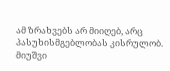ამ ზრახვებს არ მიიღებ, არც პასუხისმგებლობას კისრულობ. მიუშვი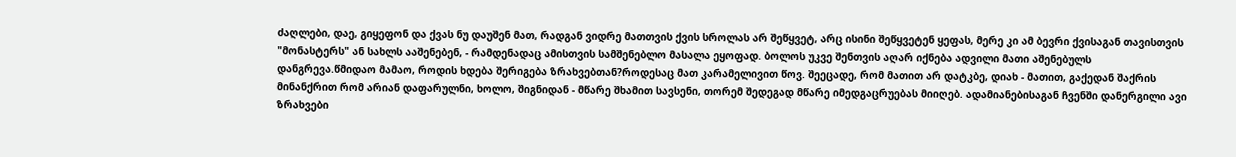ძაღლები, დაე, გიყეფონ და ქვას ნუ დაუშენ მათ, რადგან ვიდრე მათთვის ქვის სროლას არ შეწყვეტ, არც ისინი შეწყვეტენ ყეფას, მერე კი ამ ბევრი ქვისაგან თავისთვის "მონასტერს" ან სახლს ააშენებენ, - რამდენადაც ამისთვის სამშენებლო მასალა ეყოფად. ბოლოს უკვე შენთვის აღარ იქნება ადვილი მათი აშენებულს დანგრევა.წმიდაო მამაო, როდის ხდება შერიგება ზრახვებთან?როდესაც მათ კარამელივით წოვ. შეეცადე, რომ მათით არ დატკბე, დიახ - მათით, გაქედან შაქრის მინანქრით რომ არიან დაფარულნი, ხოლო, შიგნიდან - მწარე შხამით სავსენი, თორემ შედეგად მწარე იმედგაცრუებას მიიღებ. ადამიანებისაგან ჩვენში დანერგილი ავი ზრახვები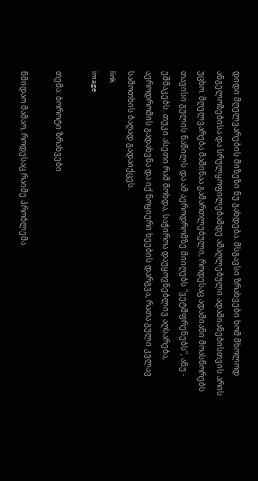დიდი მღელვარების მიზეზი ნუ გახდება. მსგავსი ზრახვები ხომ მხოლოდ ანგელოზებისა და სრულყოფილებამდე ამაღლებული ადამიანებისთვის არის უცხო. მღელვარება მაშინაა გამართლებული, როდესაც ადამიანი მოასწორებს თავისი გულის ნაწილს და ამ აეროდრომზე მიიღებს "ვეტმფრენებს", ანუ - ეშმაკებს. თუკი ასეთი რამ მოხდა, საჭიროა დაუყოვნებლივ აღსარება, აეროდრომის გადახვნა და იქ ნოყიერი ხეების დარგვა, რათა გული კვლავ სამოთხის ბაღად გადაიქცეს.
link
image

თემა: ბოროტი ზრახვები

წმიდაო მამაო, როდესაც რაიმე პრობლემა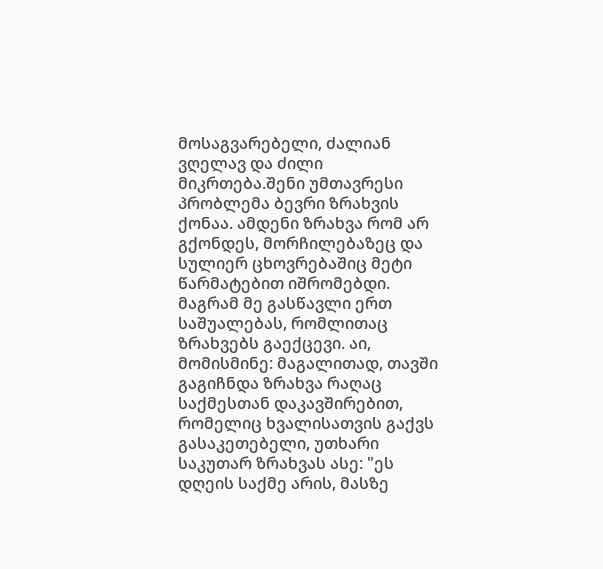მოსაგვარებელი, ძალიან ვღელავ და ძილი მიკრთება.შენი უმთავრესი პრობლემა ბევრი ზრახვის ქონაა. ამდენი ზრახვა რომ არ გქონდეს, მორჩილებაზეც და სულიერ ცხოვრებაშიც მეტი წარმატებით იშრომებდი. მაგრამ მე გასწავლი ერთ საშუალებას, რომლითაც ზრახვებს გაექცევი. აი, მომისმინე: მაგალითად, თავში გაგიჩნდა ზრახვა რაღაც საქმესთან დაკავშირებით, რომელიც ხვალისათვის გაქვს გასაკეთებელი, უთხარი საკუთარ ზრახვას ასე: "ეს დღეის საქმე არის, მასზე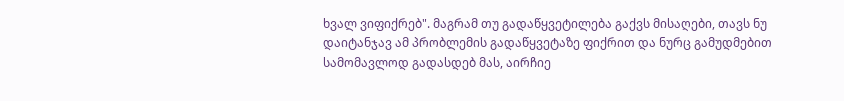ხვალ ვიფიქრებ". მაგრამ თუ გადაწყვეტილება გაქვს მისაღები, თავს ნუ დაიტანჯავ ამ პრობლემის გადაწყვეტაზე ფიქრით და ნურც გამუდმებით სამომავლოდ გადასდებ მას, აირჩიე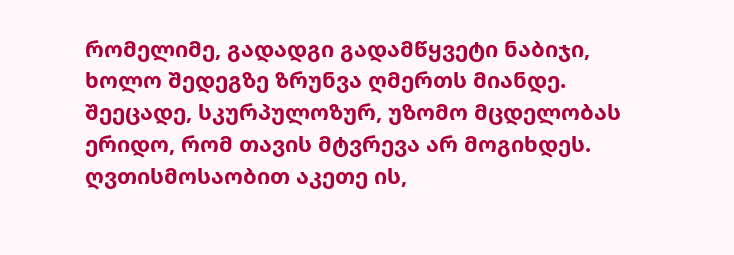რომელიმე, გადადგი გადამწყვეტი ნაბიჯი, ხოლო შედეგზე ზრუნვა ღმერთს მიანდე. შეეცადე, სკურპულოზურ, უზომო მცდელობას ერიდო, რომ თავის მტვრევა არ მოგიხდეს. ღვთისმოსაობით აკეთე ის,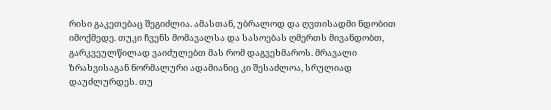რისი გაკეთებაც შეგიძლია. ამასთან, უბრალოდ და ღვთისადმი ნდობით იმოქმედე. თუკი ჩვენს მომავალსა და სასოებას ღმერთს მივანდობთ, გარკვეულწილად ვაიძულებთ მას რომ დაგვეხმაროს. მრავალი ზრახვისაგან ნორმალური ადამიანიც კი შესაძლოა, სრულიად დაუძლურდეს. თუ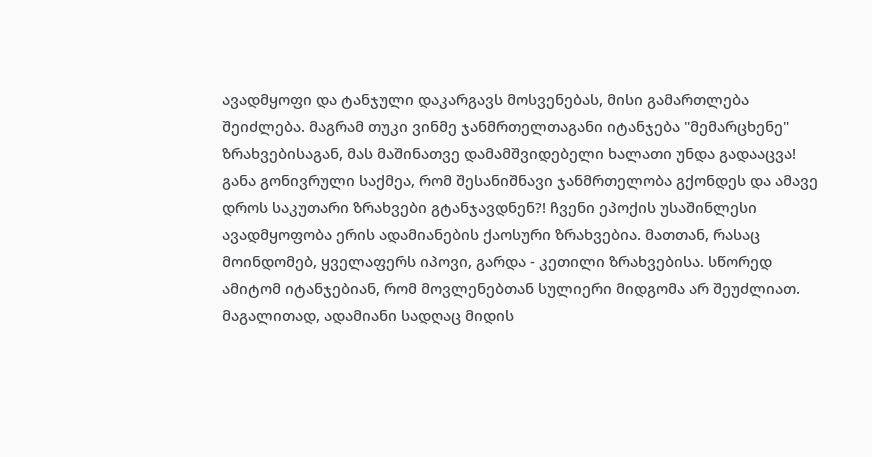ავადმყოფი და ტანჯული დაკარგავს მოსვენებას, მისი გამართლება შეიძლება. მაგრამ თუკი ვინმე ჯანმრთელთაგანი იტანჯება "მემარცხენე" ზრახვებისაგან, მას მაშინათვე დამამშვიდებელი ხალათი უნდა გადააცვა! განა გონივრული საქმეა, რომ შესანიშნავი ჯანმრთელობა გქონდეს და ამავე დროს საკუთარი ზრახვები გტანჯავდნენ?! ჩვენი ეპოქის უსაშინლესი ავადმყოფობა ერის ადამიანების ქაოსური ზრახვებია. მათთან, რასაც მოინდომებ, ყველაფერს იპოვი, გარდა - კეთილი ზრახვებისა. სწორედ ამიტომ იტანჯებიან, რომ მოვლენებთან სულიერი მიდგომა არ შეუძლიათ. მაგალითად, ადამიანი სადღაც მიდის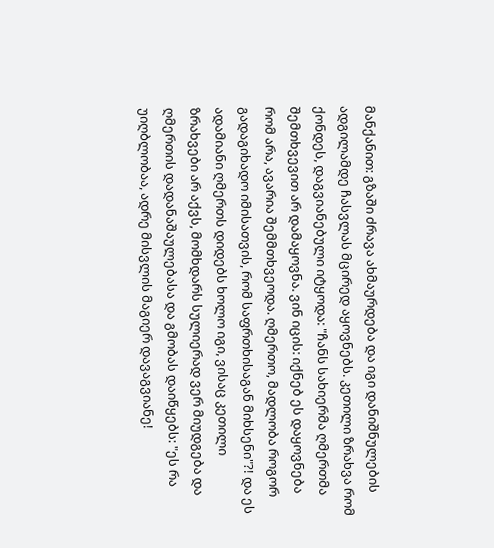მანქანით: გზაში ძრავა ახმაურდება და იგი დანიშნულების ადგილამდე ჩასვლას მცირედ აყოვნებს. კეთილი ზრახვა რომ ქონდეს, დაგვიანებული იტყოდა: "ჩანს სახიერმა ღმერთმა შემთხვევით არ დამაყოვნა. ვინ იცის: იქნებ ეს დაყოვნება რომ არა, ავარია შემმთხვეოდა. ღმერთო, მადლობა როგორ გადაგიხადო იმისათვის, რომ საფრთხისაგან მიხსენი"?! და ეს ადამიანი ღმერთს დიდებს ხოლო იგი, ვისაც კეთილი ზრახვები არ აქვს, მომხდარს სულიერად ვერ მიუდგება და ღმერთის დადანაშაულებასა და გმობას დაიწყებს: "ეს რა უიღბლობაა, ადრე მისვლის მაგიერ დავაგვიანე!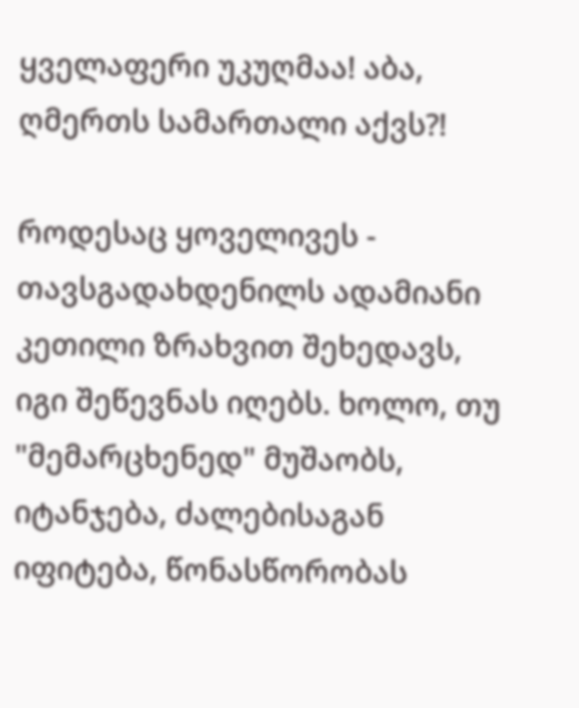ყველაფერი უკუღმაა! აბა, ღმერთს სამართალი აქვს?!

როდესაც ყოველივეს - თავსგადახდენილს ადამიანი კეთილი ზრახვით შეხედავს, იგი შეწევნას იღებს. ხოლო, თუ "მემარცხენედ" მუშაობს, იტანჯება, ძალებისაგან იფიტება, წონასწორობას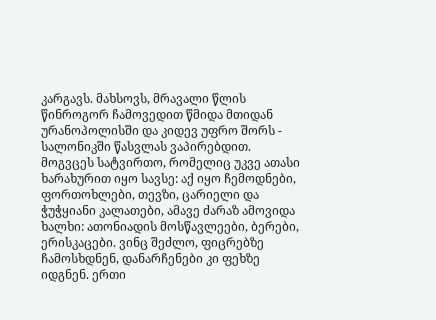კარგავს. მახსოვს, მრავალი წლის წინროგორ ჩამოვედით წმიდა მთიდან ურანოპოლისში და კიდევ უფრო შორს - სალონიკში წასვლას ვაპირებდით. მოგვცეს სატვირთო, რომელიც უკვე ათასი ხარახურით იყო სავსე: აქ იყო ჩემოდნები, ფორთოხლები, თევზი, ცარიელი და ჭუჭყიანი კალათები, ამავე ძარაზ ამოვიდა ხალხი: ათონიადის მოსწავლეები, ბერები, ერისკაცები. ვინც შეძლო, ფიცრებზე ჩამოსხდნენ, დანარჩენები კი ფეხზე იდგნენ. ერთი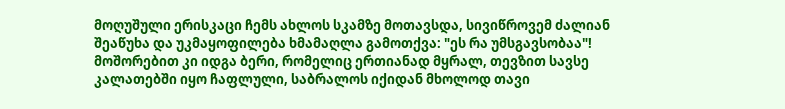მოღუშული ერისკაცი ჩემს ახლოს სკამზე მოთავსდა, სივიწროვემ ძალიან შეაწუხა და უკმაყოფილება ხმამაღლა გამოთქვა: "ეს რა უმსგავსობაა"! მოშორებით კი იდგა ბერი, რომელიც ერთიანად მყრალ, თევზით სავსე კალათებში იყო ჩაფლული, საბრალოს იქიდან მხოლოდ თავი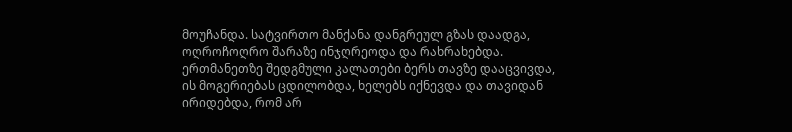მოუჩანდა. სატვირთო მანქანა დანგრეულ გზას დაადგა, ოღროჩოღრო შარაზე ინჯღრეოდა და რახრახებდა. ერთმანეთზე შედგმული კალათები ბერს თავზე დააცვივდა, ის მოგერიებას ცდილობდა, ხელებს იქნევდა და თავიდან ირიდებდა, რომ არ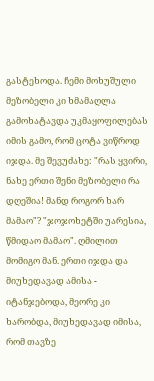გასტეხოდა. ჩემი მოხუშული მეზობელი კი ხმამაღლა გამოხატავდა უკმაყოფილებას იმის გამო, რომ ცოტა ვიწროდ იჯდა. მე შევუძახე: "რას ყვირი, ნახე ერთი შენი მეზობელი რა დღეშია! მანდ როგორ ხარ მამაო"? "ჯოჯოხეტში უარესია, წმიდაო მამაო". ღმილით მომიგო მან. ერთი იჯდა და მიუხედავად ამისა - იტანჯებოდა, მეორე კი ხარობდა, მიუხედავად იმისა, რომ თავზე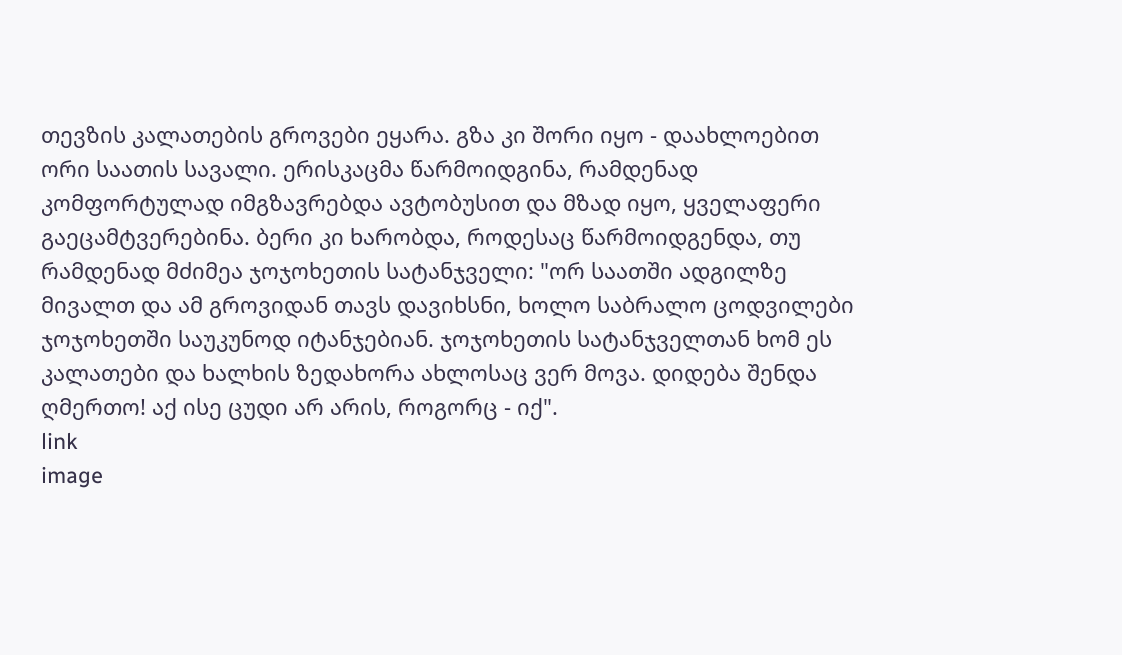თევზის კალათების გროვები ეყარა. გზა კი შორი იყო - დაახლოებით ორი საათის სავალი. ერისკაცმა წარმოიდგინა, რამდენად კომფორტულად იმგზავრებდა ავტობუსით და მზად იყო, ყველაფერი გაეცამტვერებინა. ბერი კი ხარობდა, როდესაც წარმოიდგენდა, თუ რამდენად მძიმეა ჯოჯოხეთის სატანჯველი: "ორ საათში ადგილზე მივალთ და ამ გროვიდან თავს დავიხსნი, ხოლო საბრალო ცოდვილები ჯოჯოხეთში საუკუნოდ იტანჯებიან. ჯოჯოხეთის სატანჯველთან ხომ ეს კალათები და ხალხის ზედახორა ახლოსაც ვერ მოვა. დიდება შენდა ღმერთო! აქ ისე ცუდი არ არის, როგორც - იქ".
link
image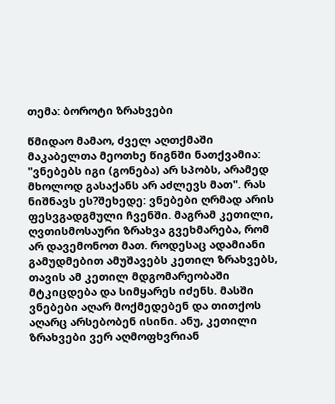თემა: ბოროტი ზრახვები

წმიდაო მამაო, ძველ აღთქმაში მაკაბელთა მეოთხე წიგნში ნათქვამია: "ვნებებს იგი (გონება) არ სპობს, არამედ მხოლოდ გასაქანს არ აძლევს მათ". რას ნიშნავს ეს?შეხედე: ვნებები ღრმად არის ფესვგადგმული ჩვენში. მაგრამ კეთილი, ღვთისმოსაური ზრახვა გვეხმარება, რომ არ დავემონოთ მათ. როდესაც ადამიანი გამუდმებით ამუშავებს კეთილ ზრახვებს, თავის ამ კეთილ მდგომარეობაში მტკიცდება და სიმყარეს იძენს. მასში ვნებები აღარ მოქმედებენ და თითქოს აღარც არსებობენ ისინი. ანუ, კეთილი ზრახვები ვერ აღმოფხვრიან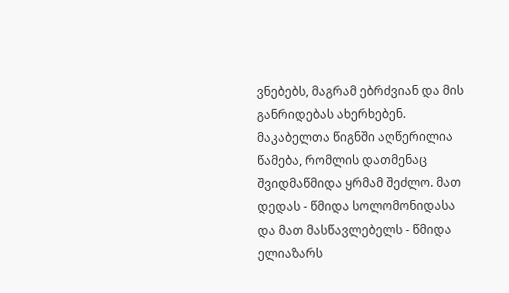ვნებებს, მაგრამ ებრძვიან და მის განრიდებას ახერხებენ. მაკაბელთა წიგნში აღწერილია წამება, რომლის დათმენაც შვიდმაწმიდა ყრმამ შეძლო. მათ დედას - წმიდა სოლომონიდასა და მათ მასწავლებელს - წმიდა ელიაზარს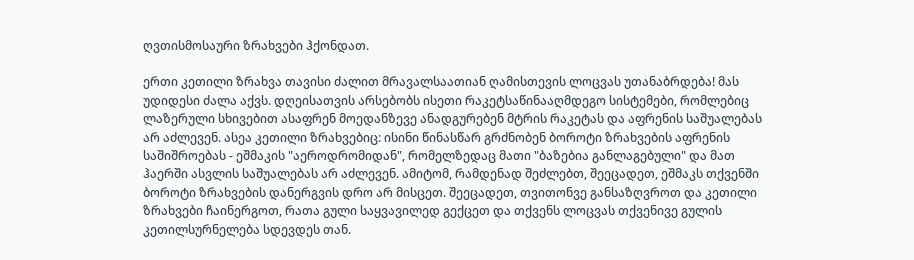ღვთისმოსაური ზრახვები ჰქონდათ.

ერთი კეთილი ზრახვა თავისი ძალით მრავალსაათიან ღამისთევის ლოცვას უთანაბრდება! მას უდიდესი ძალა აქვს. დღეისათვის არსებობს ისეთი რაკეტსაწინააღმდეგო სისტემები, რომლებიც ლაზერული სხივებით ასაფრენ მოედანზევე ანადგურებენ მტრის რაკეტას და აფრენის საშუალებას არ აძლევენ. ასეა კეთილი ზრახვებიც: ისინი წინასწარ გრძნობენ ბოროტი ზრახვების აფრენის საშიშროებას - ეშმაკის "აეროდრომიდან", რომელზედაც მათი "ბაზებია განლაგებული" და მათ ჰაერში ასვლის საშუალებას არ აძლევენ. ამიტომ, რამდენად შეძლებთ, შეეცადეთ, ეშმაკს თქვენში ბოროტი ზრახვების დანერგვის დრო არ მისცეთ. შეეცადეთ, თვითონვე განსაზღვროთ და კეთილი ზრახვები ჩაინერგოთ, რათა გული საყვავილედ გექცეთ და თქვენს ლოცვას თქვენივე გულის კეთილსურნელება სდევდეს თან.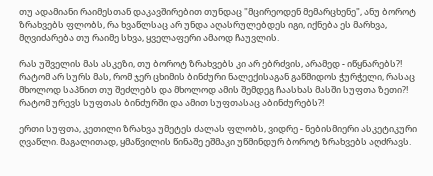თუ ადამიანი რაიმესთან დაკავშირებით თუნდაც "მცირეოდენ მემარცხენე", ანუ ბოროტ ზრახვებს ფლობს, რა ხვაწლსაც არ უნდა აღასრულებდეს იგი, იქნება ეს მარხვა, მღვიძარება თუ რაიმე სხვა, ყველაფერი ამაოდ ჩაუვლის.

რას უშველის მას ასკეზი, თუ ბოროტ ზრახვებს კი არ ებრძვის, არამედ - იწყნარებს?! რატომ არ სურს მას, რომ ჯერ ცხიმის ბინძური ნალექისაგან გაწმიდოს ჭურჭელი, რასაც მხოლოდ საპნით თუ შეძლებს და მხოლოდ ამის შემდეგ ჩაასხას მასში სუფთა ზეთი?! რატომ ურევს სუფთას ბინძურში და ამით სუფთასაც აბინძურებს?!

ერთი სუფთა, კეთილი ზრახვა უმეტეს ძალას ფლობს, ვიდრე - ნებისმიერი ასკეტიკური ღვაწლი. მაგალითად, ყმაწვილის წინაშე ეშმაკი უწმინდურ ბოროტ ზრახვებს აღძრავს.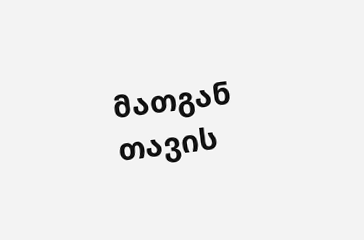მათგან თავის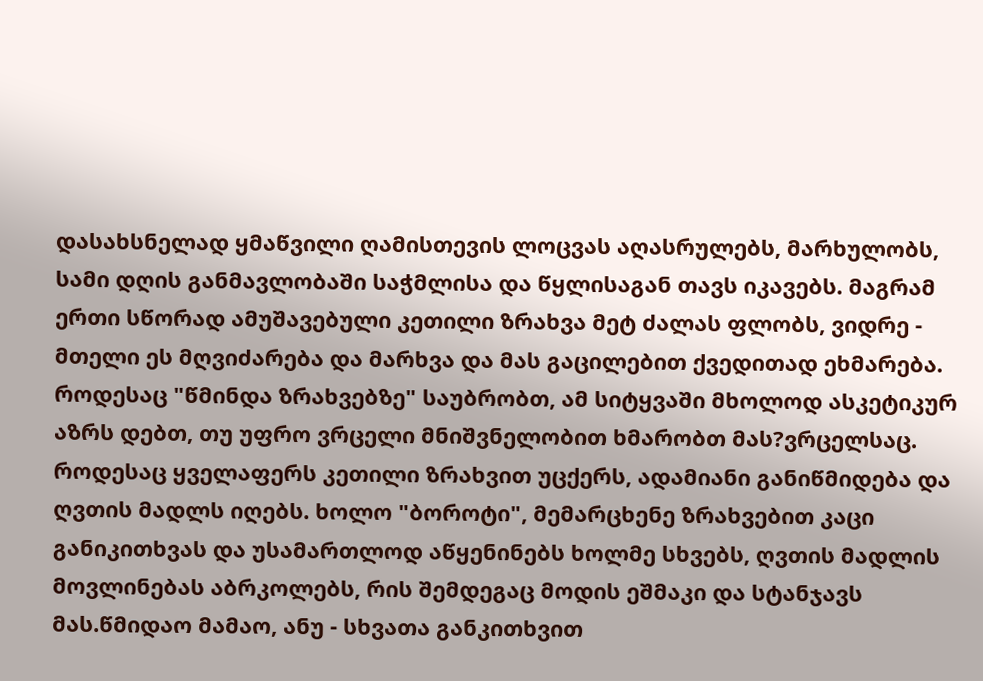დასახსნელად ყმაწვილი ღამისთევის ლოცვას აღასრულებს, მარხულობს, სამი დღის განმავლობაში საჭმლისა და წყლისაგან თავს იკავებს. მაგრამ ერთი სწორად ამუშავებული კეთილი ზრახვა მეტ ძალას ფლობს, ვიდრე - მთელი ეს მღვიძარება და მარხვა და მას გაცილებით ქვედითად ეხმარება.
როდესაც "წმინდა ზრახვებზე" საუბრობთ, ამ სიტყვაში მხოლოდ ასკეტიკურ აზრს დებთ, თუ უფრო ვრცელი მნიშვნელობით ხმარობთ მას?ვრცელსაც. როდესაც ყველაფერს კეთილი ზრახვით უცქერს, ადამიანი განიწმიდება და ღვთის მადლს იღებს. ხოლო "ბოროტი", მემარცხენე ზრახვებით კაცი განიკითხვას და უსამართლოდ აწყენინებს ხოლმე სხვებს, ღვთის მადლის მოვლინებას აბრკოლებს, რის შემდეგაც მოდის ეშმაკი და სტანჯავს მას.წმიდაო მამაო, ანუ - სხვათა განკითხვით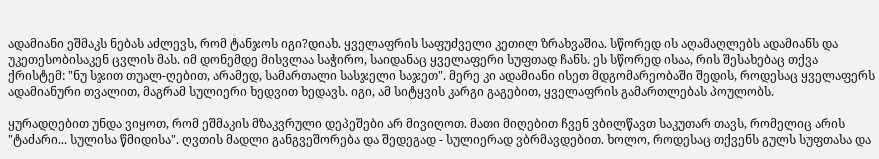ადამიანი ეშმაკს ნებას აძლევს, რომ ტანჯოს იგი?დიახ. ყველაფრის საფუძველი კეთილ ზრახვაშია. სწორედ ის აღამაღლებს ადამიანს და უკეთესობისაკენ ცვლის მას. იმ დონემდე მისვლაა საჭირო, საიდანაც ყველაფერი სუფთად ჩანს. ეს სწორედ ისაა, რის შესახებაც თქვა ქრისტემ: "ნუ სჯით თუალ-ღებით, არამედ, სამართალი სასჯელი საჯეთ". მერე კი ადამიანი ისეთ მდგომარეობაში შედის, როდესაც ყველაფერს ადამიანური თვალით, მაგრამ სულიერი ხედვით ხედავს. იგი, ამ სიტყვის კარგი გაგებით, ყველაფრის გამართლებას პოულობს.

ყურადღებით უნდა ვიყოთ, რომ ეშმაკის მზაკვრული დეპეშები არ მივიღოთ. მათი მიღებით ჩვენ ვბილწავთ საკუთარ თავს, რომელიც არის "ტაძარი... სულისა წმიდისა". ღვთის მადლი განგვეშორება და შედეგად - სულიერად ვბრმავდებით. ხოლო, როდესაც თქვენს გულს სუფთასა და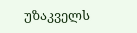უზაკველს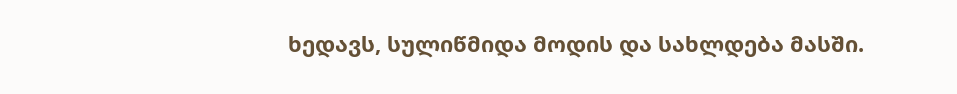ხედავს, სულიწმიდა მოდის და სახლდება მასში.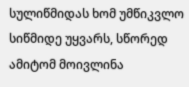სულიწმიდას ხომ უმწიკვლო სიწმიდე უყვარს, სწორედ ამიტომ მოივლინა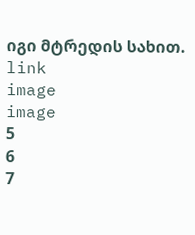იგი მტრედის სახით.
link
image
image
5
6
7